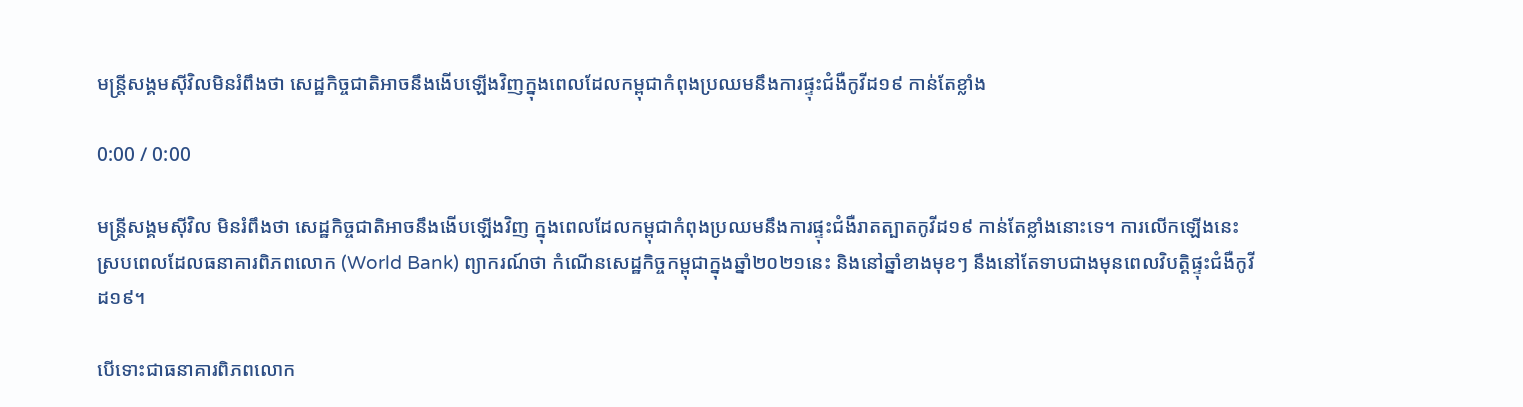មន្ត្រីសង្គមស៊ីវិលមិនរំពឹងថា សេដ្ឋកិច្ចជាតិអាចនឹងងើបឡើងវិញក្នុងពេលដែលកម្ពុជាកំពុងប្រឈមនឹងការផ្ទុះជំងឺកូវីដ១៩ កាន់តែខ្លាំង

0:00 / 0:00

មន្ត្រីសង្គមស៊ីវិល មិនរំពឹងថា សេដ្ឋកិច្ចជាតិអាចនឹងងើបឡើងវិញ ក្នុងពេលដែលកម្ពុជាកំពុងប្រឈមនឹងការផ្ទុះជំងឺរាតត្បាតកូវីដ១៩ កាន់តែខ្លាំងនោះទេ។ ការលើកឡើងនេះ ស្របពេលដែលធនាគារពិភពលោក (World Bank) ព្យាករណ៍ថា កំណើនសេដ្ឋកិច្ចកម្ពុជាក្នុងឆ្នាំ២០២១នេះ និងនៅឆ្នាំខាងមុខៗ នឹងនៅតែទាបជាងមុនពេលវិបត្តិផ្ទុះជំងឺកូវីដ១៩។

បើទោះជាធនាគារពិភពលោក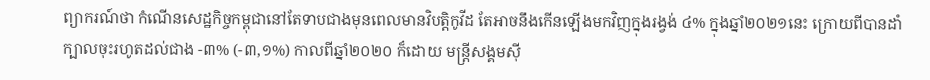ព្យាករណ៍ថា កំណើនសេដ្ឋកិច្ចកម្ពុជានៅតែទាបជាងមុនពេលមានវិបត្តិកូវីដ តែអាចនឹងកើនឡើងមកវិញក្នុងរង្វង់ ៤% ក្នុងឆ្នាំ២០២១នេះ ក្រោយពីបានដាំក្បាលចុះរហូតដល់ជាង -៣% (-៣,១%) កាលពីឆ្នាំ២០២០ ក៏ដោយ មន្ត្រីសង្គមស៊ី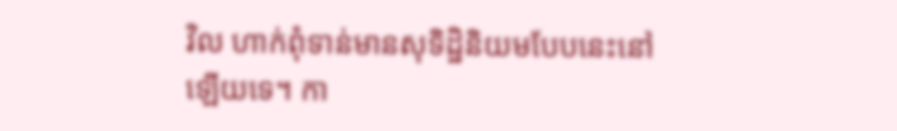វិល ហាក់ពុំទាន់មានសុទិដ្ឋិនិយមបែបនេះនៅឡើយទេ។ កា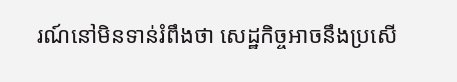រណ៍នៅមិនទាន់រំពឹងថា សេដ្ឋកិច្ចអាចនឹងប្រសើ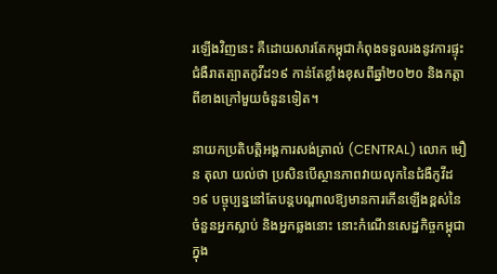រឡើងវិញនេះ គឺដោយសារតែកម្ពុជាកំពុងទទួលរងនូវការផ្ទុះជំងឺរាតត្បាតកូវីដ១៩ កាន់តែខ្លាំងខុសពីឆ្នាំ២០២០ និងកត្តាពីខាងក្រៅមួយចំនួនទៀត។

នាយកប្រតិបត្តិអង្គការសង់ត្រាល់ (CENTRAL) លោក មឿន តុលា យល់ថា ប្រសិនបើស្ថានភាពវាយលុកនៃជំងឺកូវីដ១៩ បច្ចុប្បន្ននៅតែបន្តបណ្តាលឱ្យមានការកើនឡើងខ្ពស់នៃចំនួនអ្នកស្លាប់ និងអ្នកឆ្លងនោះ នោះកំណើនសេដ្ឋកិច្ចកម្ពុជាក្នុង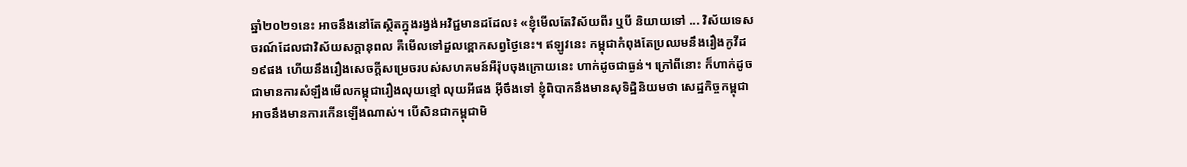ឆ្នាំ២០២១នេះ អាចនឹងនៅតែស្ថិតក្នុងរង្វង់អវិជ្ជមានដដែល៖ «ខ្ញុំមើលតែវិស័យពីរ ឬបី និយាយទៅ ... វិស័យទេសចរណ៍ដែលជាវិស័យសក្ដានុពល គឺមើលទៅដួលខ្ពោកសព្វថ្ងៃនេះ។ ឥឡូវនេះ កម្ពុជាកំពុងតែប្រឈមនឹងរឿងកូវីដ១៩ផង ហើយនឹងរឿងសេចក្តីសម្រេចរបស់សហគមន៍អឺរ៉ុបចុងក្រោយនេះ ហាក់ដូចជាធ្ងន់។ ក្រៅពីនោះ ក៏ហាក់ដូចជាមានការសំឡឹងមើលកម្ពុជារឿងលុយខ្មៅ លុយអីផង អ៊ីចឹងទៅ ខ្ញុំពិបាកនឹងមានសុទិដ្ឋិនិយមថា សេដ្ឋកិច្ចកម្ពុជាអាចនឹងមានការកើនឡើងណាស់។ បើសិនជាកម្ពុជាមិ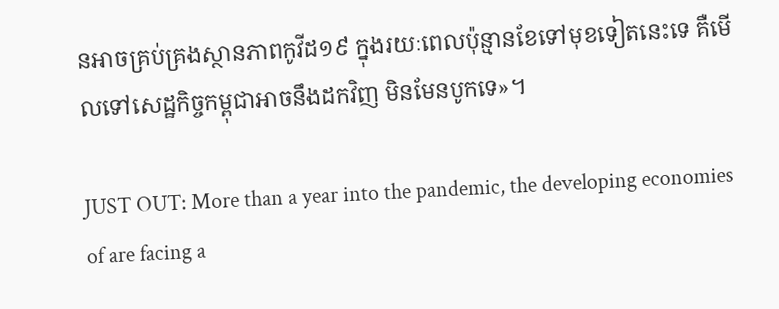នអាចគ្រប់គ្រងស្ថានភាពកូវីដ១៩ ក្នុងរយៈពេលប៉ុន្មានខែទៅមុខទៀតនេះទេ គឺមើលទៅសេដ្ឋកិច្ចកម្ពុជាអាចនឹងដកវិញ មិនមែនបូកទេ»។

JUST OUT: More than a year into the pandemic, the developing economies of are facing a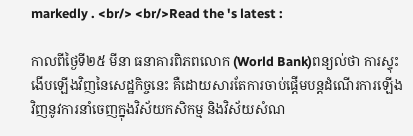markedly . <br/> <br/>Read the 's latest :

កាលពីថ្ងៃទី២៥ មីនា ធនាគារពិភពលោក (World Bank)ពន្យល់ថា ការស្ទុះងើបឡើងវិញនៃសេដ្ឋកិច្ចនេះ គឺដោយសារតែការចាប់ផ្តើមបន្តដំណើរការឡើងវិញនូវការនាំចេញក្នុងវិស័យកសិកម្ម និងវិស័យសំណ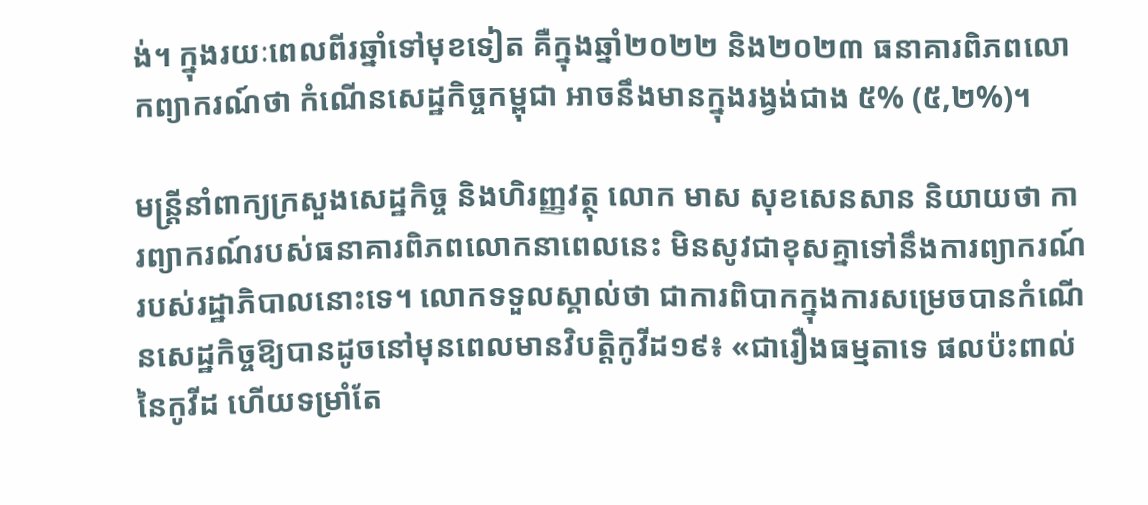ង់។ ក្នុងរយៈពេលពីរឆ្នាំទៅមុខទៀត គឺក្នុងឆ្នាំ២០២២ និង២០២៣ ធនាគារពិភពលោកព្យាករណ៍ថា កំណើនសេដ្ឋកិច្ចកម្ពុជា អាចនឹងមានក្នុងរង្វង់ជាង ៥% (៥,២%)។

មន្ត្រីនាំពាក្យក្រសួងសេដ្ឋកិច្ច និងហិរញ្ញវត្ថុ លោក មាស សុខសេនសាន និយាយថា ការព្យាករណ៍របស់ធនាគារពិភពលោកនាពេលនេះ មិនសូវជាខុសគ្នាទៅនឹងការព្យាករណ៍របស់រដ្ឋាភិបាលនោះទេ។ លោកទទួលស្គាល់ថា ជាការពិបាកក្នុងការសម្រេចបានកំណើនសេដ្ឋកិច្ចឱ្យបានដូចនៅមុនពេលមានវិបត្តិកូវីដ១៩៖ «ជារឿងធម្មតាទេ ផលប៉ះពាល់នៃកូវីដ ហើយទម្រាំតែ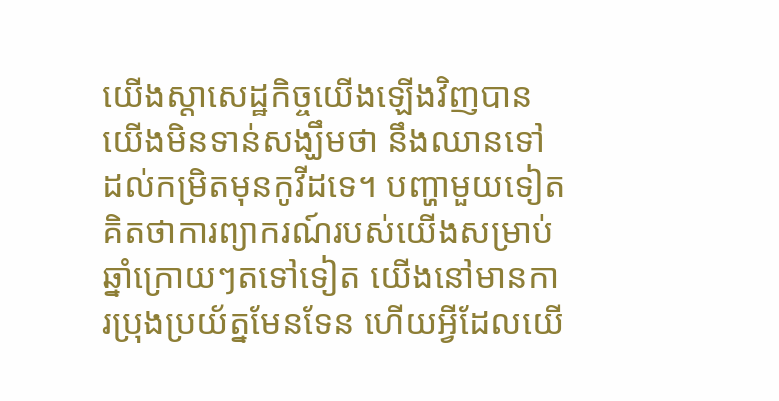យើងស្តាសេដ្ឋកិច្ចយើងឡើងវិញបាន យើងមិនទាន់សង្ឃឹមថា នឹងឈានទៅដល់កម្រិតមុនកូវីដទេ។ បញ្ហាមួយទៀតគិតថាការព្យាករណ៍របស់យើងសម្រាប់ឆ្នាំក្រោយៗតទៅទៀត យើងនៅមានការប្រុងប្រយ័ត្នមែនទែន ហើយអ្វីដែលយើ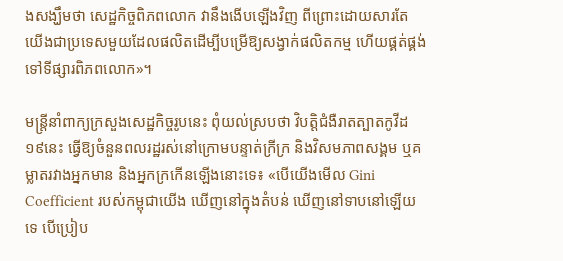ងសង្ឃឹមថា សេដ្ឋកិច្ចពិភពលោក វានឹងងើបឡើងវិញ ពីព្រោះដោយសារតែយើងជាប្រទេសមួយដែលផលិតដើម្បីបម្រើឱ្យសង្វាក់ផលិតកម្ម ហើយផ្គត់ផ្គង់ទៅទីផ្សារពិភពលោក»។

មន្ត្រីនាំពាក្យក្រសួងសេដ្ឋកិច្ចរូបនេះ ពុំយល់ស្របថា វិបត្តិជំងឺរាតត្បាតកូវីដ១៩នេះ ធ្វើឱ្យចំនួនពលរដ្ឋរស់នៅក្រោមបន្ទាត់ក្រីក្រ និងវិសមភាពសង្គម ឬគម្លាតរវាងអ្នកមាន និងអ្នកក្រកើនឡើងនោះទេ៖ «បើយើងមើល Gini Coefficient របស់កម្ពុជាយើង ឃើញនៅក្នុងតំបន់ ឃើញនៅទាបនៅឡើយទេ បើប្រៀប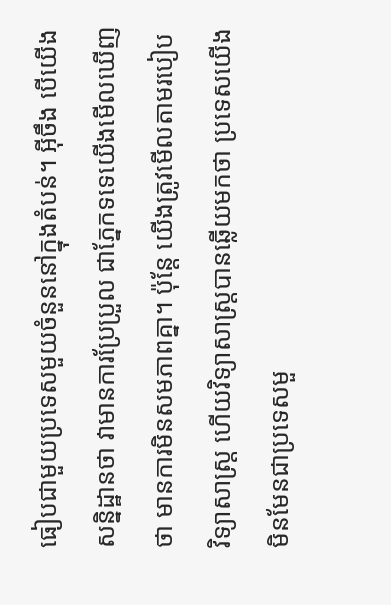ធៀបជាមួយប្រទេសមួយចំនួននៅក្នុងតំបន់។ អ៊ីចឹង បើយើងសន្និដ្ឋានថា វាមានការប្រែប្រួល ជាភ្នែកទទេយើងមើលឃើញថា មានការមិនសមភាពគ្នា។ ប៉ុន្តែ យើងត្រូវមើលតាមរបៀបវិទ្យាសាស្ត្រ ហើយវិទ្យាសាស្ត្របានឆ្លើយមកថា ប្រទេសយើងមិនមែនជាប្រទេសមួ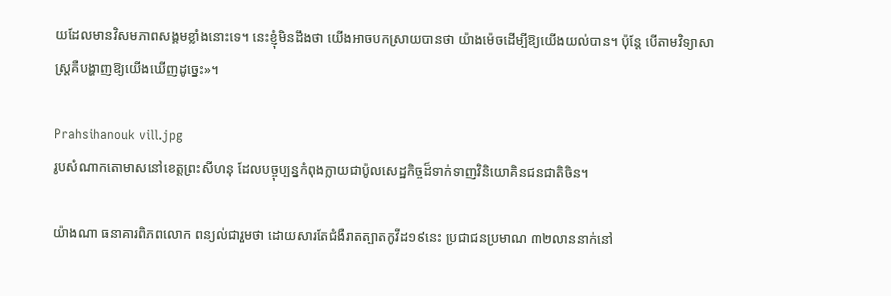យដែលមានវិសមភាពសង្គមខ្លាំងនោះទេ។ នេះខ្ញុំមិនដឹងថា យើងអាចបកស្រាយបានថា យ៉ាងម៉េចដើម្បីឱ្យយើងយល់បាន។ ប៉ុន្តែ បើតាមវិទ្យាសាស្ត្រគឺបង្ហាញឱ្យយើងឃើញដូច្នេះ»។

Prahsihanouk vill.jpg
រូបសំណាកតោមាសនៅខេត្តព្រះសីហនុ ដែលបច្ចុប្បន្នកំពុងក្លាយជាប៉ូលសេដ្ឋកិច្ចដ៏ទាក់ទាញវិនិយោគិនជនជាតិចិន។

យ៉ាងណា ធនាគារពិភពលោក ពន្យល់ជារួមថា ដោយសារតែជំងឺរាតត្បាតកូវីដ១៩នេះ ប្រជាជនប្រមាណ ៣២លាននាក់នៅ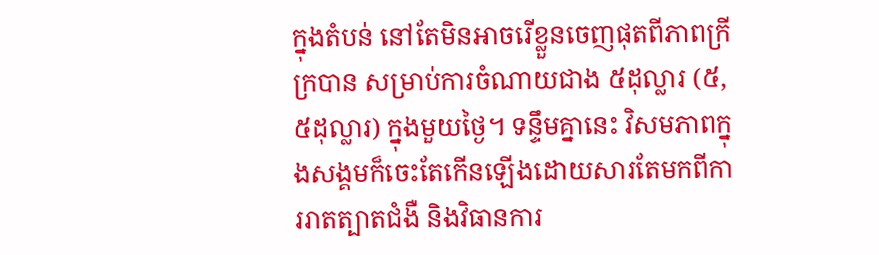ក្នុងតំបន់ នៅតែមិនអាចរើខ្លួនចេញផុតពីភាពក្រីក្របាន សម្រាប់ការចំណាយជាង ៥ដុល្លារ (៥,៥ដុល្លារ) ក្នុងមួយថ្ងៃ។ ទន្ទឹមគ្នានេះ វិសមភាពក្នុងសង្គមក៏ចេះតែកើនឡើងដោយសារតែមកពីការរាតត្បាតជំងឺ និងវិធានការ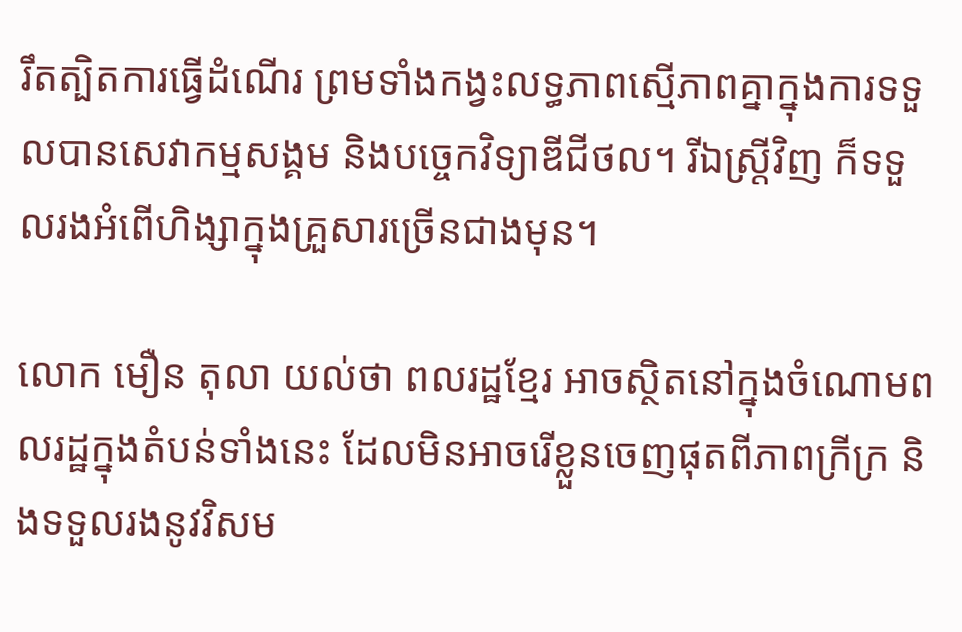រឹតត្បិតការធ្វើដំណើរ ព្រមទាំងកង្វះលទ្ធភាពស្មើភាពគ្នាក្នុងការទទួលបានសេវាកម្មសង្គម និងបច្ចេកវិទ្យាឌីជីថល។ រីឯស្ត្រីវិញ ក៏ទទួលរងអំពើហិង្សាក្នុងគ្រួសារច្រើនជាងមុន។

លោក មឿន តុលា យល់ថា ពលរដ្ឋខ្មែរ អាចស្ថិតនៅក្នុងចំណោមពលរដ្ឋក្នុងតំបន់ទាំងនេះ ដែលមិនអាចរើខ្លួនចេញផុតពីភាពក្រីក្រ និងទទួលរងនូវវិសម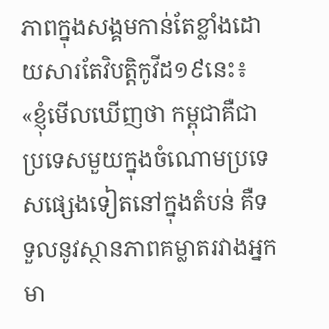ភាពក្នុងសង្គមកាន់តែខ្លាំងដោយសារតែវិបត្តិកូវីដ១៩នេះ៖ «ខ្ញុំមើលឃើញថា កម្ពុជាគឺជាប្រទេសមួយក្នុងចំណោមប្រទេសផ្សេងទៀតនៅក្នុងតំបន់ គឺទទួលនូវស្ថានភាពគម្លាតរវាងអ្នកមា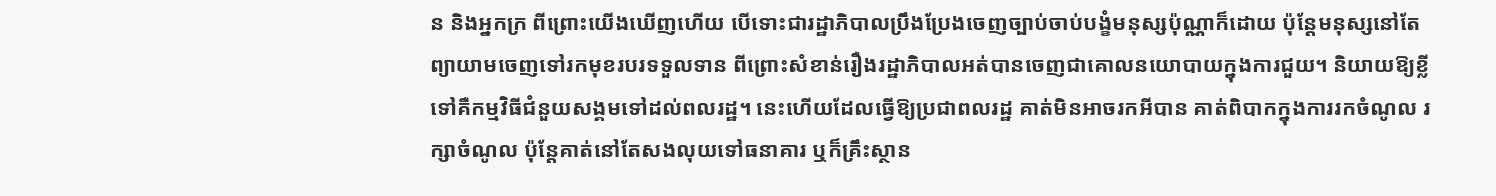ន និងអ្នកក្រ ពីព្រោះយើងឃើញហើយ បើទោះជារដ្ឋាភិបាលប្រឹងប្រែងចេញច្បាប់ចាប់បង្ខំមនុស្សប៉ុណ្ណាក៏ដោយ ប៉ុន្តែមនុស្សនៅតែព្យាយាមចេញទៅរកមុខរបរទទួលទាន ពីព្រោះសំខាន់រឿងរដ្ឋាភិបាលអត់បានចេញជាគោលនយោបាយក្នុងការជួយ។ និយាយឱ្យខ្លីទៅគឺកម្មវិធីជំនួយសង្គមទៅដល់ពលរដ្ឋ។ នេះហើយដែលធ្វើឱ្យប្រជាពលរដ្ឋ គាត់មិនអាចរកអីបាន គាត់ពិបាកក្នុងការរកចំណូល រក្សាចំណូល ប៉ុន្តែគាត់នៅតែសងលុយទៅធនាគារ ឬក៏គ្រឹះស្ថាន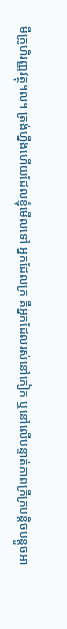មីក្រូហិរញ្ញវត្ថុ។ល។ ត្រង់ហ្នឹងហើយដែលខ្ញុំមើលទៅ អ្នកដែលក្រ គឺអ្នកដែលរស់នៅកៀក ឬនៅលើបន្ទាត់ភាពក្រីក្របន្តិចបន្តួចអា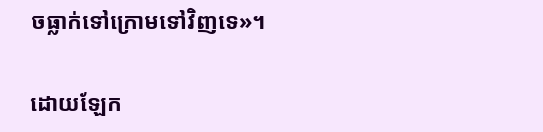ចធ្លាក់ទៅក្រោមទៅវិញទេ»។

ដោយឡែក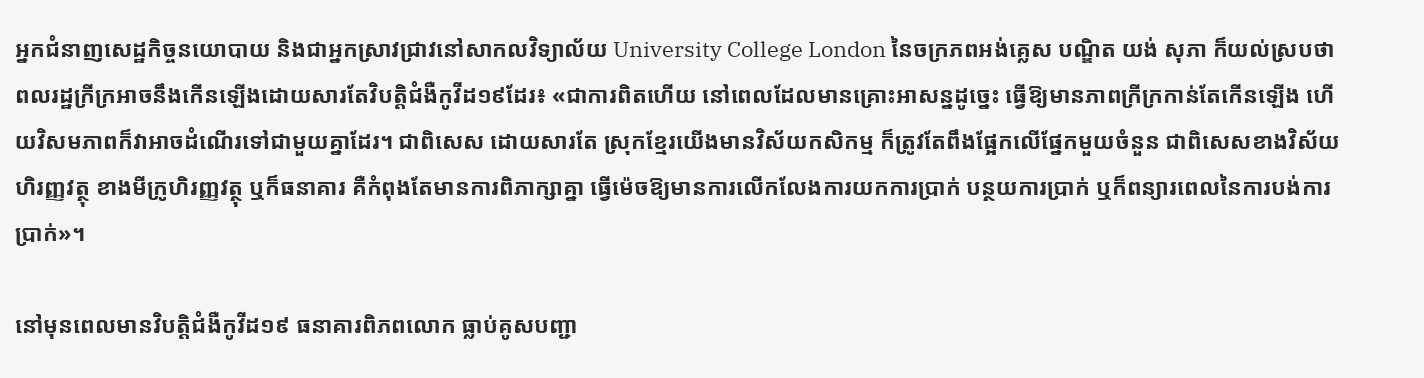អ្នកជំនាញសេដ្ឋកិច្ចនយោបាយ និងជាអ្នកស្រាវជ្រាវនៅសាកលវិទ្យាល័យ University College London នៃចក្រភពអង់គ្លេស បណ្ឌិត យង់ សុភា ក៏យល់ស្របថា ពលរដ្ឋក្រីក្រអាចនឹងកើនឡើងដោយសារតែវិបត្តិជំងឺកូវីដ១៩ដែរ៖ «ជាការពិតហើយ នៅពេលដែលមានគ្រោះអាសន្នដូច្នេះ ធ្វើឱ្យមានភាពក្រីក្រកាន់តែកើនឡើង ហើយវិសមភាពក៏វាអាចដំណើរទៅជាមួយគ្នាដែរ។ ជាពិសេស ដោយសារតែ ស្រុកខ្មែរយើងមានវិស័យកសិកម្ម ក៏ត្រូវតែពឹងផ្អែកលើផ្នែកមួយចំនួន ជាពិសេសខាងវិស័យហិរញ្ញវត្ថុ ខាងមីក្រូហិរញ្ញវត្ថុ ឬក៏ធនាគារ គឺកំពុងតែមានការពិភាក្សាគ្នា ធ្វើម៉េចឱ្យមានការលើកលែងការយកការប្រាក់ បន្ថយការប្រាក់ ឬក៏ពន្យារពេលនៃការបង់ការប្រាក់»។

នៅមុនពេលមានវិបត្តិជំងឺកូវីដ១៩ ធនាគារពិភពលោក ធ្លាប់គូសបញ្ជា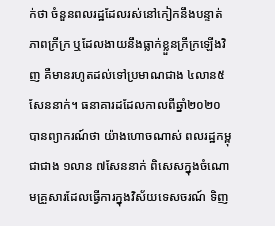ក់ថា ចំនួនពលរដ្ឋដែលរស់នៅកៀកនឹងបន្ទាត់ភាពក្រីក្រ ឬដែលងាយនឹងធ្លាក់ខ្លួនក្រីក្រឡើងវិញ គឺមានរហូតដល់ទៅប្រមាណជាង ៤លាន៥សែននាក់។ ធនាគារដដែលកាលពីឆ្នាំ២០២០ បានព្យាករណ៍ថា យ៉ាងហោចណាស់ ពលរដ្ឋកម្ពុជាជាង ១លាន ៧សែននាក់ ពិសេសក្នុងចំណោមគ្រួសារដែលធ្វើការក្នុងវិស័យទេសចរណ៍ ទិញ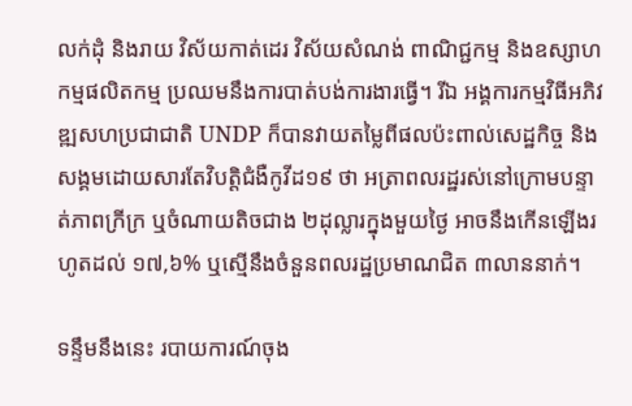លក់ដុំ និងរាយ វិស័យកាត់ដេរ វិស័យសំណង់ ពាណិជ្ជកម្ម និងឧស្សាហកម្មផលិតកម្ម ប្រឈមនឹងការបាត់បង់ការងារធ្វើ។ រីឯ អង្គការកម្មវិធីអភិវឌ្ឍសហប្រជាជាតិ UNDP ក៏បានវាយតម្លៃពីផលប៉ះពាល់សេដ្ឋកិច្ច និងសង្គមដោយសារតែវិបត្តិជំងឺកូវីដ១៩ ថា អត្រាពលរដ្ឋរស់នៅក្រោមបន្ទាត់ភាពក្រីក្រ ឬចំណាយតិចជាង ២ដុល្លារក្នុងមួយថ្ងៃ អាចនឹងកើនឡើងរហូតដល់ ១៧,៦% ឬស្មើនឹងចំនួនពលរដ្ឋប្រមាណជិត ៣លាននាក់។

ទន្ទឹមនឹងនេះ របាយការណ៍ចុង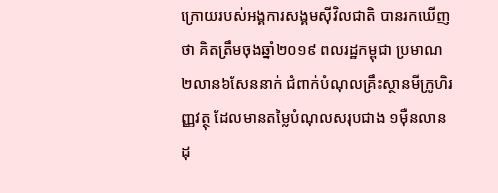ក្រោយរបស់អង្គការសង្គមស៊ីវិលជាតិ បានរកឃើញថា គិតត្រឹមចុងឆ្នាំ២០១៩ ពលរដ្ឋកម្ពុជា ប្រមាណ ២លាន៦សែននាក់ ជំពាក់បំណុលគ្រឹះស្ថានមីក្រូហិរញ្ញវត្ថុ ដែលមានតម្លៃបំណុលសរុបជាង ១ម៉ឺនលានដុ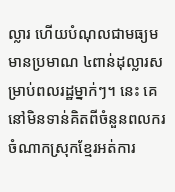ល្លារ ហើយបំណុលជាមធ្យមមានប្រមាណ ៤ពាន់ដុល្លារសម្រាប់ពលរដ្ឋម្នាក់ៗ។ នេះ គេនៅមិនទាន់គិតពីចំនួនពលករចំណាកស្រុកខ្មែរអត់ការ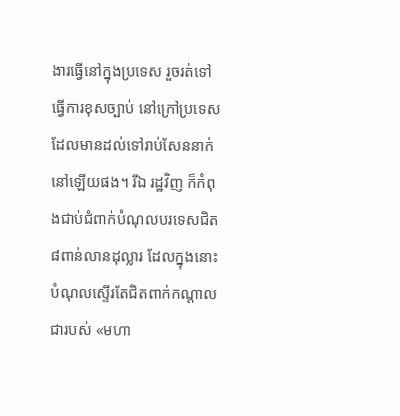ងារធ្វើនៅក្នុងប្រទេស រួចរត់ទៅធ្វើការខុសច្បាប់ នៅក្រៅប្រទេស ដែលមានដល់ទៅរាប់សែននាក់នៅឡើយផង។ រីឯ រដ្ឋវិញ ក៏កំពុងជាប់ជំពាក់បំណុលបរទេសជិត ៨ពាន់លានដុល្លារ ដែលក្នុងនោះបំណុលស្ទើរតែជិតពាក់កណ្ដាលជារបស់ «មហា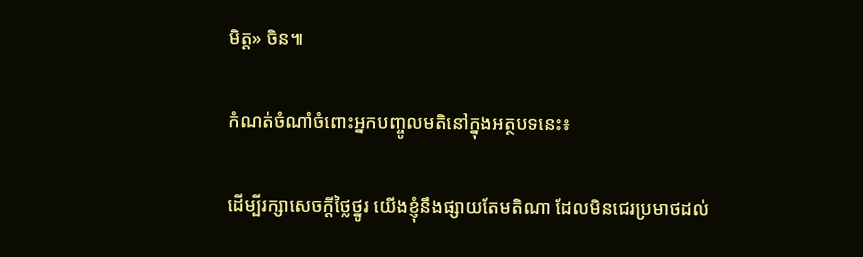មិត្ត» ចិន៕

កំណត់ចំណាំចំពោះអ្នកបញ្ចូលមតិនៅក្នុងអត្ថបទនេះ៖

ដើម្បីរក្សាសេចក្ដីថ្លៃថ្នូរ យើងខ្ញុំនឹងផ្សាយតែមតិណា ដែលមិនជេរប្រមាថដល់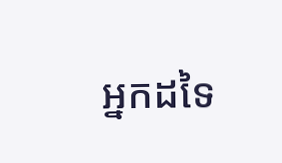អ្នកដទៃ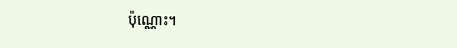ប៉ុណ្ណោះ។